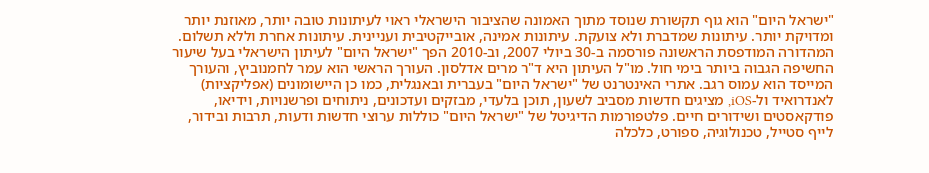"ישראל היום" הוא גוף תקשורת שנוסד מתוך האמונה שהציבור הישראלי ראוי לעיתונות טובה יותר, מאוזנת יותר ומדויקת יותר. עיתונות שמדברת ולא צועקת. עיתונות אמינה, אובייקטיבית ועניינית. עיתונות אחרת וללא תשלום. המהדורה המודפסת הראשונה פורסמה ב-30 ביולי 2007, וב-2010 הפך "ישראל היום" לעיתון הישראלי בעל שיעור החשיפה הגבוה ביותר בימי חול. מו"ל העיתון היא ד"ר מרים אדלסון. העורך הראשי הוא עמר לחמנוביץ, והעורך המייסד הוא עמוס רגב. אתרי האינטרנט של "ישראל היום" בעברית ובאנגלית, כמו כן היישומונים (אפליקציות) לאנדרואיד ול-iOS, מציגים חדשות מסביב לשעון, תוכן בלעדי, מבזקים ועדכונים, ניתוחים ופרשנויות, וידיאו, פודקאסטים ושידורים חיים. פלטפורמות הדיגיטל של "ישראל היום" כוללות ערוצי חדשות ודעות, תרבות ובידור, לייף סטייל, טכנולוגיה, ספורט, כלכלה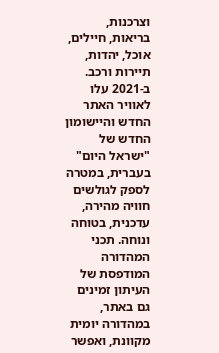וצרכנות, בריאות, חיילים, אוכל, יהדות, תיירות ורכב. ב-2021 עלו לאוויר האתר החדש והיישומון החדש של "ישראל היום" בעברית, במטרה לספק לגולשים חוויה מהירה, עדכנית, בטוחה ונוחה. תכני המהדורה המודפסת של העיתון זמינים גם באתר, במהדורה יומית מקוונת, ואפשר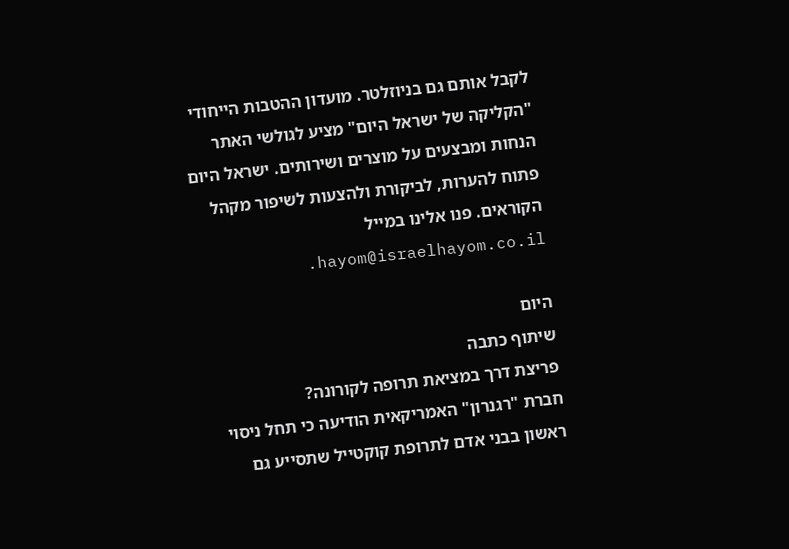לקבל אותם גם בניוזלטר. מועדון ההטבות הייחודי "הקליקה של ישראל היום" מציע לגולשי האתר הנחות ומבצעים על מוצרים ושירותים. ישראל היום פתוח להערות, לביקורת ולהצעות לשיפור מקהל הקוראים. פנו אלינו במייל hayom@israelhayom.co.il.

היום
שיתוף כתבה
פריצת דרך במציאת תרופה לקורונה?
חברת "רגנרון" האמריקאית הודיעה כי תחל ניסוי ראשון בבני אדם לתרופת קוקטייל שתסייע גם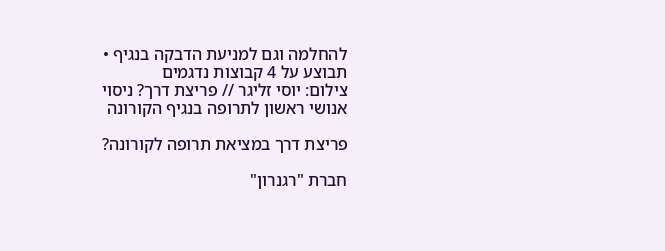להחלמה וגם למניעת הדבקה בנגיף • תבוצע על 4 קבוצות נדגמים
צילום: יוסי זליגר // פריצת דרך? ניסוי אנושי ראשון לתרופה בנגיף הקורונה

פריצת דרך במציאת תרופה לקורונה?

חברת "רגנרון"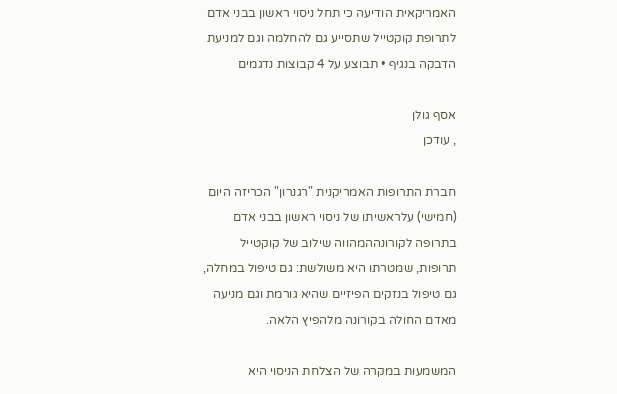האמריקאית הודיעה כי תחל ניסוי ראשון בבני אדם לתרופת קוקטייל שתסייע גם להחלמה וגם למניעת הדבקה בנגיף • תבוצע על 4 קבוצות נדגמים

אסף גולן
, עודכן

חברת התרופות האמריקנית "רגנרון" הכריזה היום (חמישי) עלראשיתו של ניסוי ראשון בבני אדם בתרופה לקורונההמהווה שילוב של קוקטייל תרופות, שמטרתו היא משולשת: גם טיפול במחלה, גם טיפול בנזקים הפיזיים שהיא גורמת וגם מניעה מאדם החולה בקורונה מלהפיץ הלאה.

המשמעות במקרה של הצלחת הניסוי היא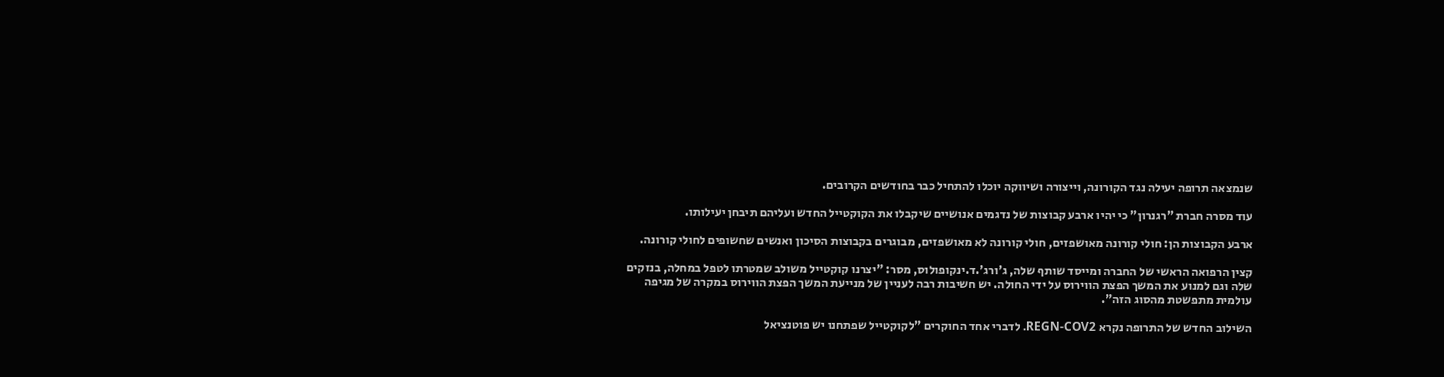שנמצאה תרופה יעילה נגד הקורונה, וייצורה ושיווקה יוכלו להתחיל כבר בחודשים הקרובים.

עוד מסרה חברת "רגנרון" כי יהיו ארבע קבוצות של נדגמים אנושיים שיקבלו את הקוקטייל החדש ועליהם תיבחן יעילותו.

ארבע הקבוצות הן: חולי קורונה מאושפזים, חולי קורונה לא מאושפזים, מבוגרים בקבוצות הסיכון ואנשים שחשופים לחולי קורונה.

קצין הרפואה הראשי של החברה ומייסד שותף שלה, ג'ורג'.ד.ינקופולוס, מסר: "יצרנו קוקטייל משולב שמטרתו לטפל במחלה, בנזקים שלה וגם למנוע את המשך הפצת הווירוס על ידי החולה. יש חשיבות רבה לעניין של מנייעת המשך הפצת הווירוס במקרה של מגיפה עולמית מתפשטת מהסוג הזה".

השילוב החדש של התרופה נקרא REGN-COV2. לדברי אחד החוקרים "לקוקטייל שפתחנו יש פוטנציאל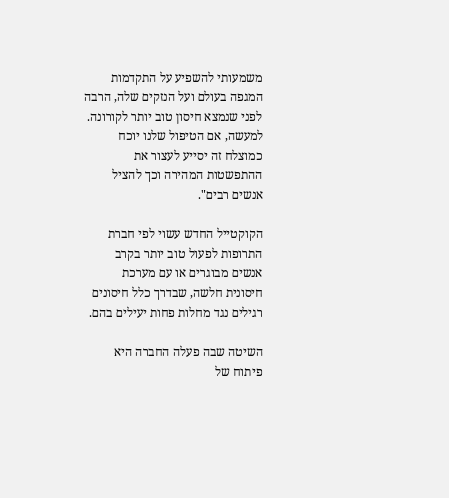משמעותי להשפיע על התקדמות המגפה בעולם ועל הנזקים שלה, הרבה לפני שנמצא חיסון טוב יותר לקורונה. למעשה, אם הטיפול שלנו יוכח כמוצלח זה יסייע לעצור את ההתפשטות המהירה וכך להציל אנשים רבים".

הקוקטייל החדש עשוי לפי חברת התרופות לפעול טוב יותר בקרב אנשים מבוגרים או עם מערכת חיסונית חלשה, שבדרך כלל חיסונים רגילים נגד מחלות פחות יעילים בהם.

השיטה שבה פעלה החברה היא פיתוח של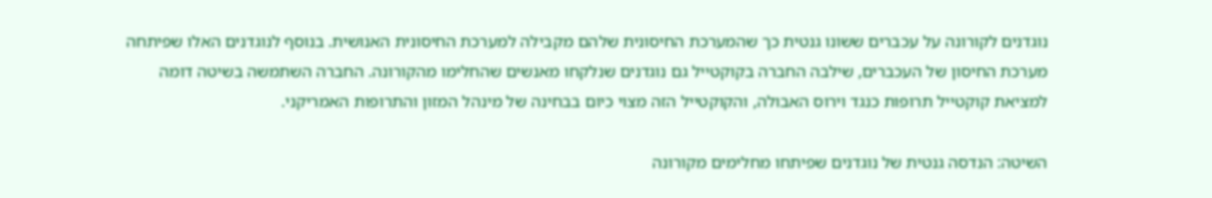נוגדנים לקורונה על עכברים ששונו גנטית כך שהמערכת החיסונית שלהם מקבילה למערכת החיסונית האנושית. בנוסף לנוגדנים האלו שפיתחה מערכת החיסון של העכברים, שילבה החברה בקוקטייל גם נוגדנים שנלקחו מאנשים שהחלימו מהקורונה. החברה השתמשה בשיטה דומה למציאת קוקטייל תרופות כנגד וירוס האבולה, והקוקטייל הזה מצוי כיום בבחינה של מינהל המזון והתרופות האמריקני.

השיטה: הנדסה גנטית של נוגדנים שפיתחו מחלימים מקורונה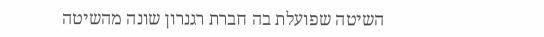השיטה שפועלת בה חברת רגנרון שונה מהשיטה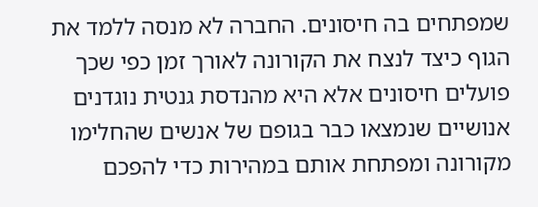שמפתחים בה חיסונים. החברה לא מנסה ללמד את הגוף כיצד לנצח את הקורונה לאורך זמן כפי שכך פועלים חיסונים אלא היא מהנדסת גנטית נוגדנים אנושיים שנמצאו כבר בגופם של אנשים שהחלימו מקורונה ומפתחת אותם במהירות כדי להפכם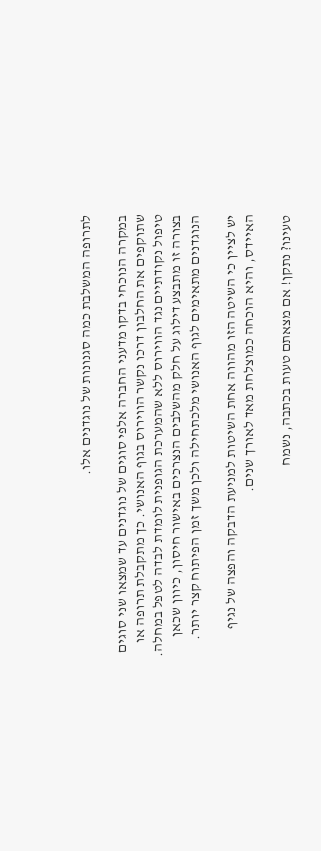לתרופה המשלבת כמה סגנונות של נוגדנים אלו.

במקרה הנוכחי בדקו מדעני החברה אלפי סוגים של נוגדנים עד שמצאו שני סוגים שתוקפים את החלבון דרכו נקשר הווירוס בגוף האנושי. כך מתקבלת תרופה או טיפול נקודתיים נגד הווירוס ללא שהמערכת הגופנית לומדת לבדה לטפל במחלה. בצורה זו מתבצע דילוג על חלק מהשלבים הנצרכים באישור חיסון, כיוון שכאן הנוגדנים מתאימים לגוף האנושי מלכתחילה ולכן משך זמן הפיתוח קצר יותר.

יש לציין כי השיטה הזו מהווה אחת השיטות למניעת הדבקה והפצה של נגיף האיידס, והיא הוכחה כמוצלחת מאד לאורך שנים.

טעינו? נתקן! אם מצאתם טעות בכתבה, נשמח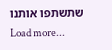שתשתפו אותנו
Load more...